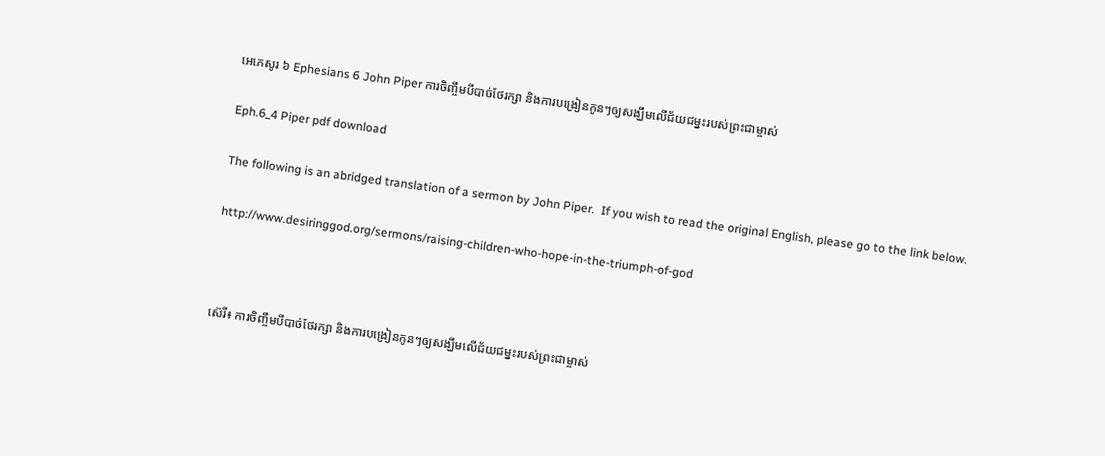អេភេសូរ ៦ Ephesians 6 John Piper ការចិញ្ចឹមបីបាច់ថែរក្សា និងការបង្រៀនកូនៗឲ្យសង្ឃឹមលើជ័យជម្នះរបស់ព្រះជាម្ចាស់

Eph.6_4 Piper pdf download

The following is an abridged translation of a sermon by John Piper.  If you wish to read the original English, please go to the link below.

http://www.desiringgod.org/sermons/raising-children-who-hope-in-the-triumph-of-god



ស៊េរី៖ ការចិញ្ចឹមបីបាច់ថែរក្សា និងការបង្រៀនកូនៗឲ្យសង្ឃឹមលើជ័យជម្នះរបស់ព្រះជាម្ចាស់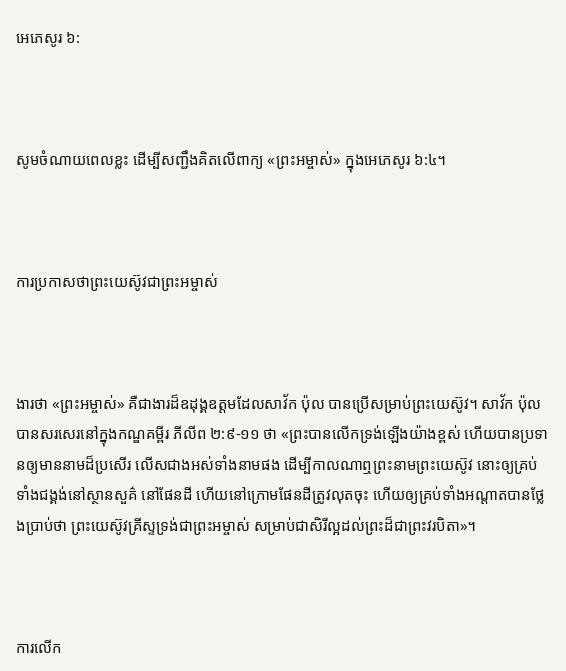អេភេសូរ ៦:



សូមចំណាយពេលខ្លះ ដើម្បីសញ្ជឹងគិតលើពាក្យ «ព្រះអម្ចាស់» ក្នុងអេភេសូរ ៦:៤។



ការប្រកាសថាព្រះយេស៊ូវជាព្រះអម្ចាស់



ងារថា «ព្រះអម្ចាស់» គឺជាងារដ៏ឧដុង្គឧត្ដមដែលសាវ័ក ប៉ុល បានប្រើសម្រាប់ព្រះយេស៊ូវ។ សាវ័ក ប៉ុល បានសរសេរនៅក្នុងកណ្ឌគម្ពីរ ភីលីព ២:៩-១១ ថា «ព្រះបានលើកទ្រង់ឡើងយ៉ាងខ្ពស់ ហើយបានប្រទានឲ្យមាននាមដ៏ប្រសើរ លើសជាងអស់ទាំងនាមផង ដើម្បីកាលណាឮព្រះនាមព្រះយេស៊ូវ នោះឲ្យគ្រប់ទាំងជង្គង់នៅស្ថានសួគ៌ នៅផែនដី ហើយនៅក្រោមផែនដីត្រូវលុតចុះ ហើយឲ្យគ្រប់ទាំងអណ្ដាតបានថ្លែងប្រាប់ថា ព្រះយេស៊ូវគ្រីស្ទទ្រង់ជាព្រះអម្ចាស់ សម្រាប់ជាសិរីល្អដល់ព្រះដ៏ជាព្រះវរបិតា»។



ការលើក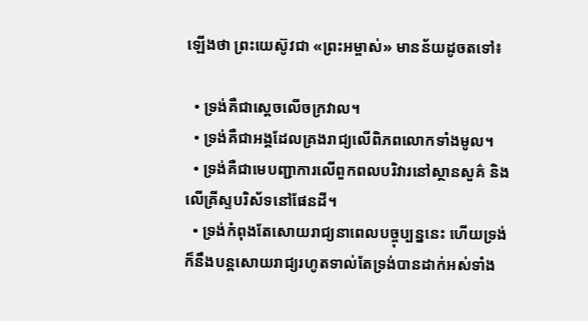ឡើងថា ព្រះយេស៊ូវជា «ព្រះអម្ចាស់» មានន័យដូចតទៅ៖

  • ទ្រង់គឺជាស្ដេចលើចក្រវាល។
  • ទ្រង់គឺជាអង្គដែលគ្រងរាជ្យលើពិភពលោកទាំងមូល។
  • ទ្រង់គឺជាមេបញ្ជាការលើពួកពលបរិវារនៅស្ថានសួគ៌ និងលើគ្រីស្ទបរិស័ទនៅផែនដី។
  • ទ្រង់កំពុងតែសោយរាជ្យនាពេលបច្ចុប្បន្ននេះ ហើយទ្រង់ក៏នឹងបន្តសោយរាជ្យរហូតទាល់តែទ្រង់បានដាក់អស់ទាំង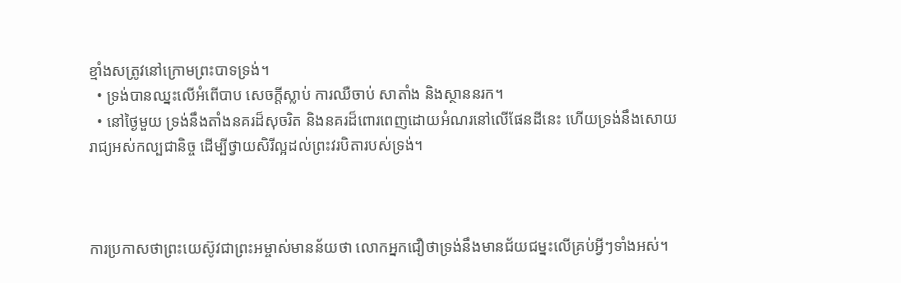ខ្មាំងសត្រូវនៅក្រោមព្រះបាទទ្រង់។
  • ទ្រង់បានឈ្នះលើអំពើបាប សេចក្ដីស្លាប់ ការឈឺចាប់ សាតាំង និងស្ថាននរក។
  • នៅថ្ងៃមួយ ទ្រង់នឹងតាំងនគរដ៏សុចរិត និងនគរដ៏ពោរពេញដោយអំណរនៅលើផែនដីនេះ ហើយទ្រង់នឹងសោយរាជ្យអស់កល្បជានិច្ច ដើម្បីថ្វាយសិរីល្អដល់ព្រះវរបិតារបស់ទ្រង់។



ការប្រកាសថាព្រះយេស៊ូវជាព្រះអម្ចាស់មានន័យថា លោកអ្នកជឿថាទ្រង់នឹងមានជ័យជម្នះលើគ្រប់អ្វីៗទាំងអស់។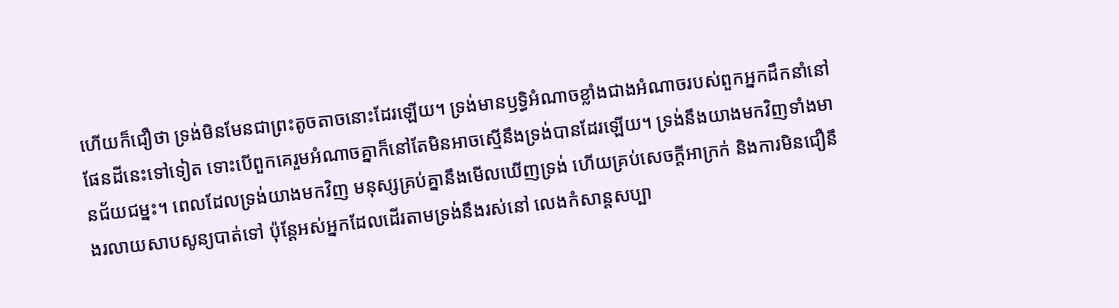ហើយក៏ជឿថា ទ្រង់មិនមែនជាព្រះតូចតាចនោះដែរឡើយ។ ទ្រង់មានឫទ្ធិអំណាចខ្លាំងជាងអំណាចរបស់ពួកអ្នកដឹកនាំនៅផែនដីនេះទៅទៀត ទោះបើពួកគេរួមអំណាចគ្នាក៏នៅតែមិនអាចស្មើនឹងទ្រង់បានដែរឡើយ។ ទ្រង់នឹងយាងមកវិញទាំងមានជ័យជម្នះ។ ពេលដែលទ្រង់យាងមកវិញ មនុស្សគ្រប់គ្នានឹងមើលឃើញទ្រង់ ហើយគ្រប់សេចក្ដីអាក្រក់ និងការមិនជឿនឹងរលាយសាបសូន្យបាត់ទៅ ប៉ុន្តែអស់អ្នកដែលដើរតាមទ្រង់នឹងរស់នៅ លេងកំសាន្តសប្បា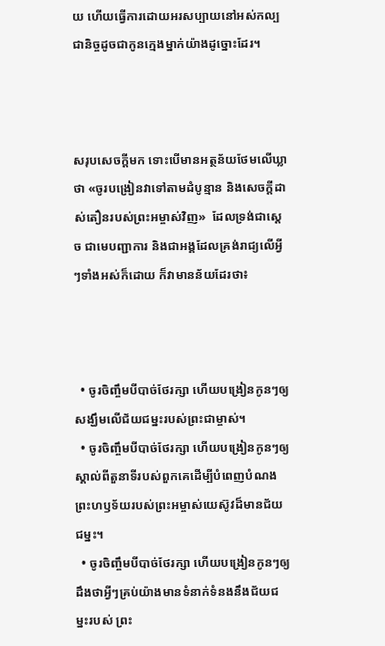យ ហើយធ្វើការដោយអរសប្បាយនៅអស់កល្បជានិច្ចដូចជាកូនក្មេងម្នាក់យ៉ាងដូច្នោះដែរ។



សរុបសេចក្ដីមក ទោះបើមានអត្ថន័យថែមលើឃ្លាថា «ចូរបង្រៀនវាទៅតាមដំបូន្មាន និងសេចក្ដីដាស់តឿនរបស់ព្រះអម្ចាស់វិញ»  ដែលទ្រង់ជាស្ដេច ជាមេបញ្ជាការ និងជាអង្គដែលគ្រង់រាជ្យលើអ្វីៗទាំងអស់ក៏ដោយ ក៏វាមានន័យដែរថា៖



  • ចូរចិញ្ចឹមបីបាច់ថែរក្សា ហើយបង្រៀនកូនៗឲ្យសង្ឃឹមលើជ័យជម្នះរបស់ព្រះជាម្ចាស់។
  • ចូរចិញ្ចឹមបីបាច់ថែរក្សា ហើយបង្រៀនកូនៗឲ្យស្គាល់ពីតួនាទីរបស់ពួកគេដើម្បីបំពេញបំណងព្រះហឫទ័យរបស់ព្រះអម្ចាស់យេស៊ូវដ៏មានជ័យជម្នះ។
  • ចូរចិញ្ចឹមបីបាច់ថែរក្សា ហើយបង្រៀនកូនៗឲ្យដឹងថាអ្វីៗគ្រប់យ៉ាងមានទំនាក់ទំនងនឹងជ័យជម្នះរបស់ ព្រះ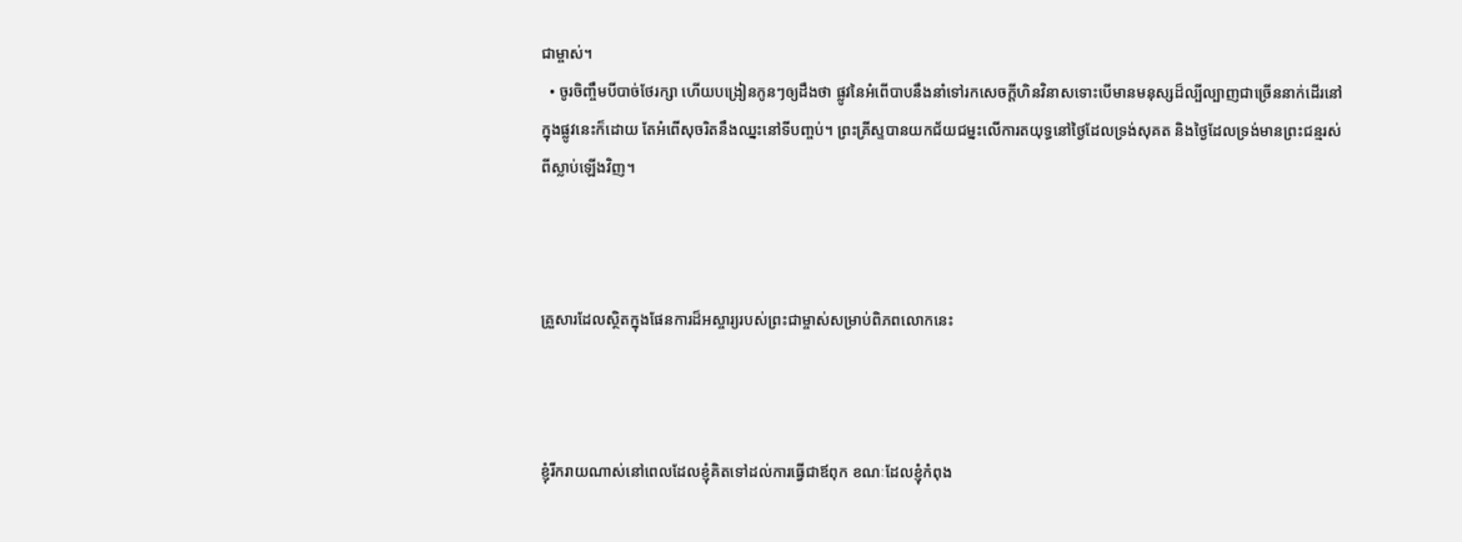ជាម្ចាស់។
  • ចូរចិញ្ចឹមបីបាច់ថែរក្សា ហើយបង្រៀនកូនៗឲ្យដឹងថា ផ្លូវនៃអំពើបាបនឹងនាំទៅរកសេចក្ដីហិនវិនាសទោះបើមានមនុស្សដ៏ល្បីល្បាញជាច្រើននាក់ដើរនៅក្នុងផ្លូវនេះក៏ដោយ តែអំពើសុចរិតនឹងឈ្នះនៅទីបញ្ចប់។ ព្រះគ្រីស្ទបានយកជ័យជម្នះលើការតយុទ្ធនៅថ្ងៃដែលទ្រង់សុគត និងថ្ងៃដែលទ្រង់មានព្រះជន្មរស់ពីស្លាប់ឡើងវិញ។



គ្រួសារដែលស្ថិតក្នុងផែនការដ៏អស្ចារ្យរបស់ព្រះជាម្ចាស់សម្រាប់ពិភពលោកនេះ



ខ្ញុំរីករាយណាស់នៅពេលដែលខ្ញុំគិតទៅដល់ការធ្វើជាឪពុក ខណៈដែលខ្ញុំកំពុង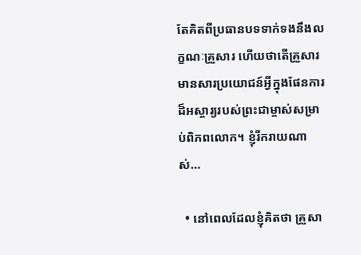តែគិតពីប្រធានបទទាក់ទងនឹងលក្ខណៈគ្រួសារ ហើយថាតើគ្រួសារមានសារប្រយោជន៍អ្វីក្នុងផែនការដ៏អស្ចារ្យរបស់ព្រះជាម្ចាស់សម្រាប់ពិភពលោក។ ខ្ញុំរីករាយណាស់…

  • នៅពេលដែលខ្ញុំគិតថា គ្រួសា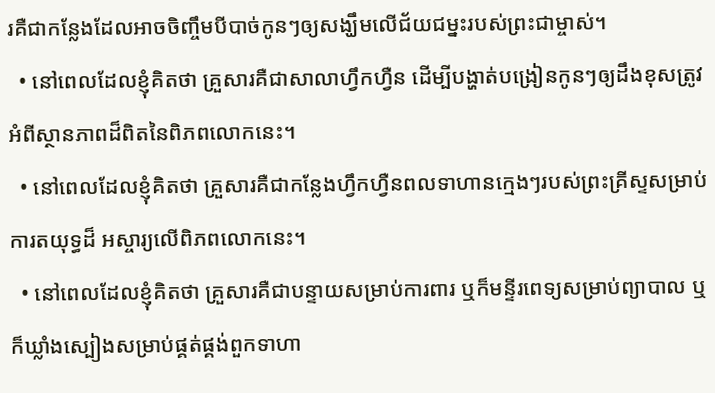រគឺជាកន្លែងដែលអាចចិញ្ចឹមបីបាច់កូនៗឲ្យសង្ឃឹមលើជ័យជម្នះរបស់ព្រះជាម្ចាស់។
  • នៅពេលដែលខ្ញុំគិតថា គ្រួសារគឺជាសាលាហ្វឹកហ្វឺន ដើម្បីបង្ហាត់បង្រៀនកូនៗឲ្យដឹងខុសត្រូវអំពីស្ថានភាពដ៏ពិតនៃពិភពលោកនេះ។
  • នៅពេលដែលខ្ញុំគិតថា គ្រួសារគឺជាកន្លែងហ្វឹកហ្វឺនពលទាហានក្មេងៗរបស់ព្រះគ្រីស្ទសម្រាប់ការតយុទ្ធដ៏ អស្ចារ្យលើពិភពលោកនេះ។
  • នៅពេលដែលខ្ញុំគិតថា គ្រួសារគឺជាបន្ទាយសម្រាប់ការពារ ឬក៏មន្ទីរពេទ្យសម្រាប់ព្យាបាល ឬក៏ឃ្លាំងស្បៀងសម្រាប់ផ្គត់ផ្គង់ពួកទាហា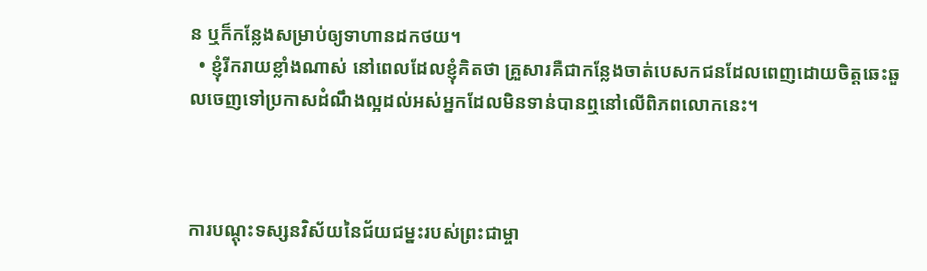ន ឬក៏កន្លែងសម្រាប់ឲ្យទាហានដកថយ។
  • ខ្ញុំរីករាយខ្លាំងណាស់ នៅពេលដែលខ្ញុំគិតថា គ្រួសារគឺជាកន្លែងចាត់បេសកជនដែលពេញដោយចិត្តឆេះឆួលចេញទៅប្រកាសដំណឹងល្អដល់អស់អ្នកដែលមិនទាន់បានឮនៅលើពិភពលោកនេះ។



ការបណ្ដុះទស្សនវិស័យនៃជ័យជម្នះរបស់ព្រះជាម្ចា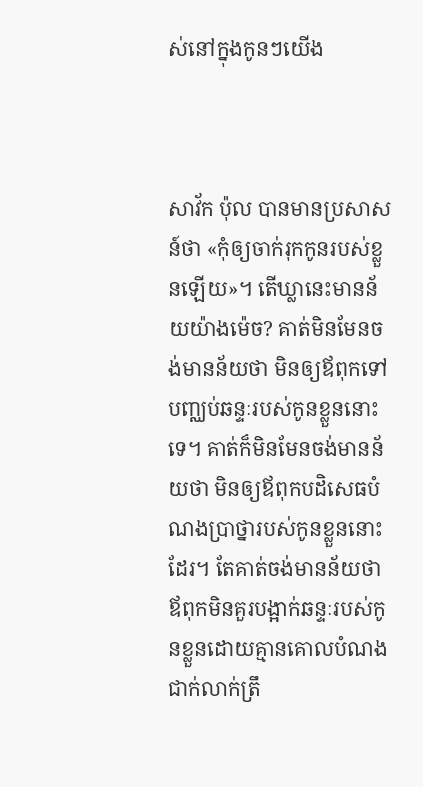ស់នៅក្នុងកូនៗយើង



សាវ័ក ប៉ុល បានមានប្រសាសន៍ថា «កុំឲ្យចាក់រុកកូនរបស់ខ្លួនឡើយ»។ តើឃ្លានេះមានន័យយ៉ាងម៉េច? គាត់មិនមែនចង់មានន័យថា មិនឲ្យឪពុកទៅបញ្ឈប់ឆន្ទៈរបស់កូនខ្លួននោះទេ។ គាត់ក៏មិនមែនចង់មានន័យថា មិនឲ្យឪពុកបដិសេធបំណងប្រាថ្នារបស់កូនខ្លួននោះដែរ។ តែគាត់ចង់មានន័យថា ឪពុកមិនគួរបង្អាក់ឆន្ទៈរបស់កូនខ្លួនដោយគ្មានគោលបំណងជាក់លាក់ត្រឹ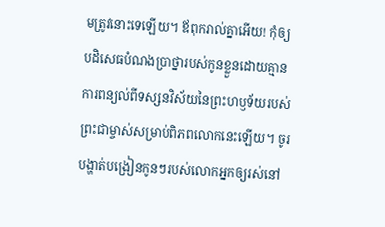មត្រូវនោះទេឡើយ។ ឪពុករាល់គ្នាអើយ! កុំឲ្យបដិសេធបំណងប្រាថ្នារបស់កូនខ្លួនដោយគ្មានការពន្យល់ពីទស្សនវិស័យនៃព្រះហឫទ័យរបស់ព្រះជាម្ចាស់សម្រាប់ពិភពលោកនេះឡើយ។ ចូរបង្ហាត់បង្រៀនកូនៗរបស់លោកអ្នកឲ្យរស់នៅ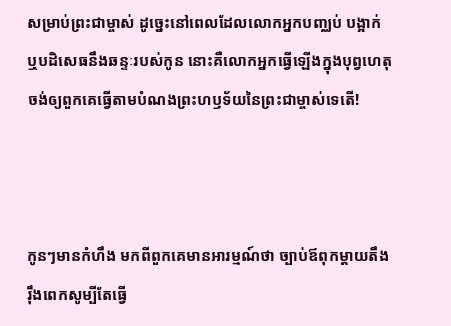សម្រាប់ព្រះជាម្ចាស់ ដូច្នេះនៅពេលដែលលោកអ្នកបញ្ឈប់ បង្អាក់ ឬបដិសេធនឹងឆន្ទៈរបស់កូន នោះគឺលោកអ្នកធ្វើឡើងក្នុងបុព្វហេតុចង់ឲ្យពួកគេធ្វើតាមបំណងព្រះហឫទ័យនៃព្រះជាម្ចាស់ទេតើ!



កូនៗមានកំហឹង មកពីពួកគេមានអារម្មណ៍ថា ច្បាប់ឪពុកម្ដាយតឹងរ៉ឹងពេកសូម្បីតែធ្វើ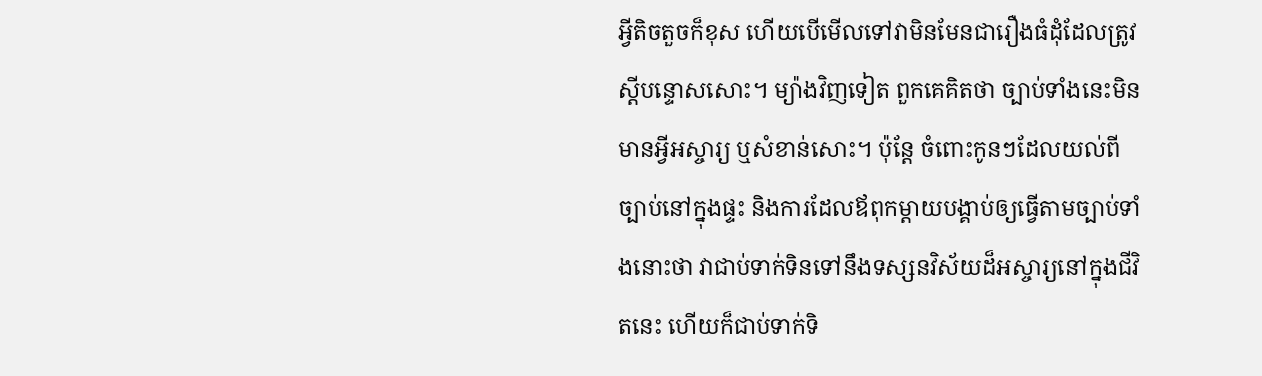អ្វីតិចតួចក៏ខុស ហើយបើមើលទៅវាមិនមែនជារឿងធំដុំដែលត្រូវស្ដីបន្ទោសសោះ។ ម្យ៉ាងវិញទៀត ពួកគេគិតថា ច្បាប់ទាំងនេះមិនមានអ្វីអស្ចារ្យ ឬសំខាន់សោះ។ ប៉ុន្តែ ចំពោះកូនៗដែលយល់ពីច្បាប់នៅក្នុងផ្ទះ និងការដែលឪពុកម្ដាយបង្គាប់ឲ្យធ្វើតាមច្បាប់ទាំងនោះថា វាជាប់ទាក់ទិនទៅនឹងទស្សនវិស័យដ៏អស្ចារ្យនៅក្នុងជីវិតនេះ ហើយក៏ជាប់ទាក់ទិ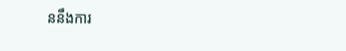ននឹងការ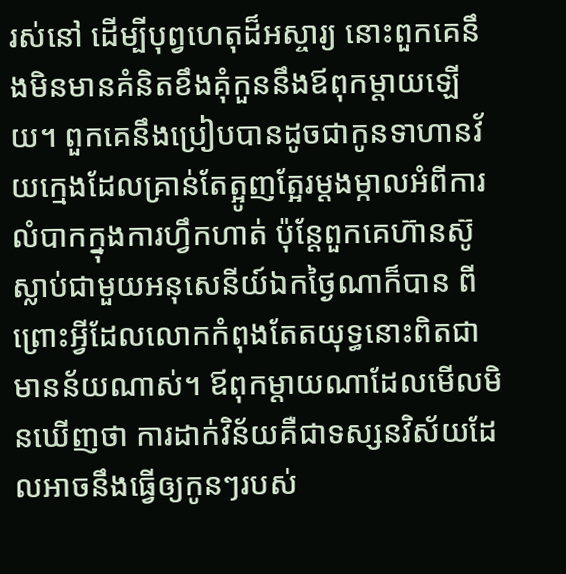រស់នៅ ដើម្បីបុព្វហេតុដ៏អស្ចារ្យ នោះពួកគេនឹងមិនមានគំនិតខឹងគុំកួននឹងឪពុកម្ដាយឡើយ។ ពួកគេនឹងប្រៀបបានដូចជាកូនទាហានវ័យក្មេងដែលគ្រាន់តែត្អូញត្អែរម្ដងម្កាលអំពីការលំបាកក្នុងការហ្វឹកហាត់ ប៉ុន្តែពួកគេហ៊ានស៊ូស្លាប់ជាមួយអនុសេនីយ៍ឯកថ្ងៃណាក៏បាន ពីព្រោះអ្វីដែលលោកកំពុងតែតយុទ្ធនោះពិតជាមានន័យណាស់។ ឪពុកម្ដាយណាដែលមើលមិនឃើញថា ការដាក់វិន័យគឺជាទស្សនវិស័យដែលអាចនឹងធ្វើឲ្យកូនៗរបស់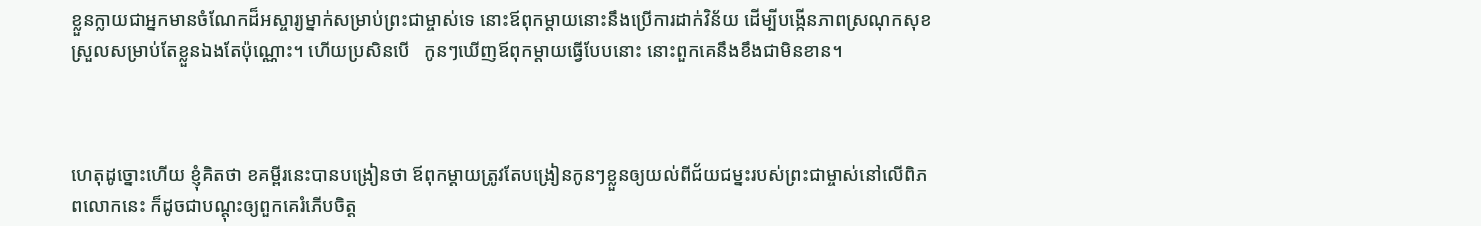ខ្លួនក្លាយជាអ្នកមានចំណែកដ៏អស្ចារ្យម្នាក់សម្រាប់ព្រះជាម្ចាស់ទេ នោះឪពុកម្ដាយនោះនឹងប្រើការដាក់វិន័យ ដើម្បីបង្កើនភាពស្រណុកសុខស្រួលសម្រាប់តែខ្លួនឯងតែប៉ុណ្ណោះ។ ហើយប្រសិនបើ   កូនៗឃើញឪពុកម្ដាយធ្វើបែបនោះ នោះពួកគេនឹងខឹងជាមិនខាន។



ហេតុដូច្នោះហើយ ខ្ញុំគិតថា ខគម្ពីរនេះបានបង្រៀនថា ឪពុកម្ដាយត្រូវតែបង្រៀនកូនៗខ្លួនឲ្យយល់ពីជ័យជម្នះរបស់ព្រះជាម្ចាស់នៅលើពិភពលោកនេះ ក៏ដូចជាបណ្ដុះឲ្យពួកគេរំភើបចិត្ត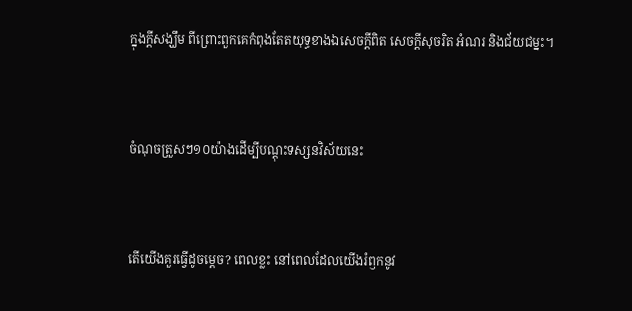ក្នុងក្ដីសង្ឃឹម ពីព្រោះពួកគេកំពុងតែតយុទ្ធខាងឯសេចក្ដីពិត សេចក្ដីសុចរិត អំណរ និងជ័យជម្នះ។



ចំណុចត្រួសៗ១០យ៉ាងដើម្បីបណ្ដុះទស្សនវិស័យនេះ



តើយើងគួរធ្វើដូចម្ដេច? ពេលខ្លះ នៅពេលដែលយើងរំឭកនូវ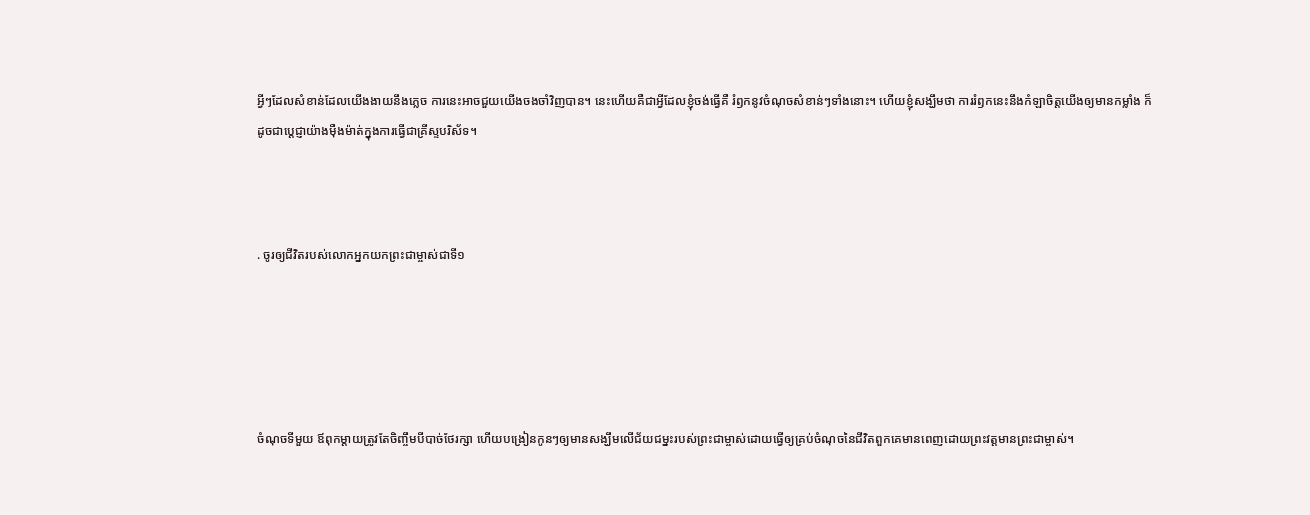អ្វីៗដែលសំខាន់ដែលយើងងាយនឹងភ្លេច ការនេះអាចជួយយើងចងចាំវិញបាន។ នេះហើយគឺជាអ្វីដែលខ្ញុំចង់ធ្វើគឺ រំឭកនូវចំណុចសំខាន់ៗទាំងនោះ។ ហើយខ្ញុំសង្ឃឹមថា ការរំឭកនេះនឹងកំឡាចិត្តយើងឲ្យមានកម្លាំង ក៏ដូចជាប្ដេជ្ញាយ៉ាងម៉ឺងម៉ាត់ក្នុងការធ្វើជាគ្រីស្ទបរិស័ទ។



. ចូរឲ្យជីវិតរបស់លោកអ្នកយកព្រះជាម្ចាស់ជាទី១





ចំណុចទីមួយ ឪពុកម្ដាយត្រូវតែចិញ្ចឹមបីបាច់ថែរក្សា ហើយបង្រៀនកូនៗឲ្យមានសង្ឃឹមលើជ័យជម្នះរបស់ព្រះជាម្ចាស់ដោយធ្វើឲ្យគ្រប់ចំណុចនៃជីវិតពួកគេមានពេញដោយព្រះវត្តមានព្រះជាម្ចាស់។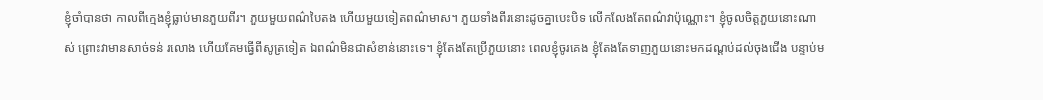ខ្ញុំចាំបានថា កាលពីក្មេងខ្ញុំធ្លាប់មានភួយពីរ។ ភួយមួយពណ៌បៃតង ហើយមួយទៀតពណ៌មាស។ ភួយទាំងពីរនោះដូចគ្នាបេះបិទ លើកលែងតែពណ៌វាប៉ុណ្ណោះ។ ខ្ញុំចូលចិត្តភួយនោះណាស់ ព្រោះវាមានសាច់ទន់ រលោង ហើយគែមធ្វើពីសូត្រទៀត ឯពណ៌មិនជាសំខាន់នោះទេ។ ខ្ញុំតែងតែប្រើភួយនោះ ពេលខ្ញុំចូរគេង ខ្ញុំតែងតែទាញភួយនោះមកដណ្ដប់ដល់ចុងជើង បន្ទាប់ម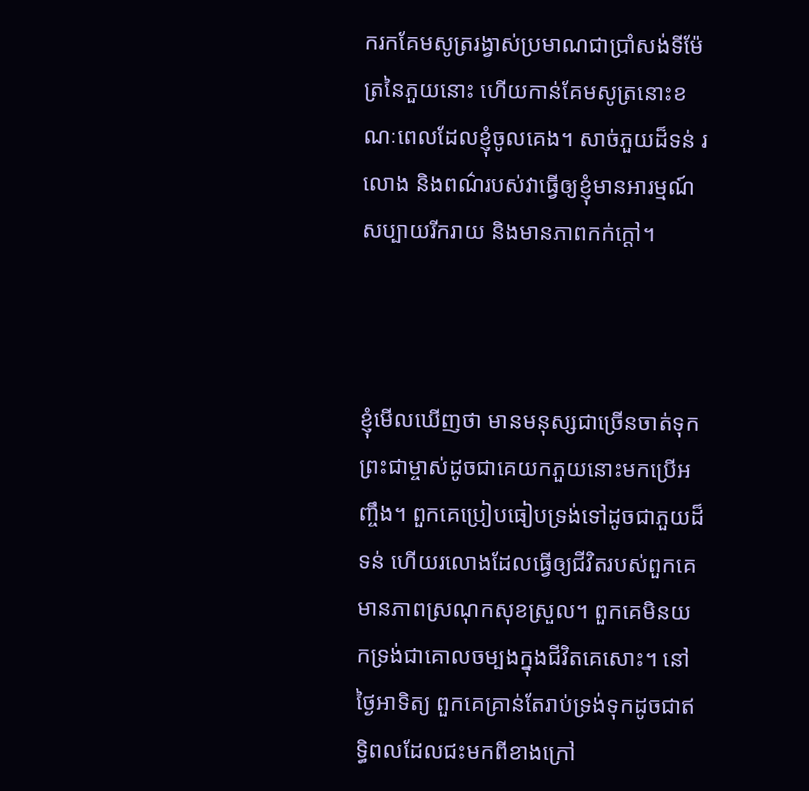ករកគែមសូត្ររង្វាស់ប្រមាណជាប្រាំសង់ទីម៉ែត្រនៃភួយនោះ ហើយកាន់គែមសូត្រនោះខណៈពេលដែលខ្ញុំចូលគេង។ សាច់ភួយដ៏ទន់ រលោង និងពណ៌របស់វាធ្វើឲ្យខ្ញុំមានអារម្មណ៍សប្បាយរីករាយ និងមានភាពកក់ក្ដៅ។



ខ្ញុំមើលឃើញថា មានមនុស្សជាច្រើនចាត់ទុកព្រះជាម្ចាស់ដូចជាគេយកភួយនោះមកប្រើអញ្ចឹង។ ពួកគេប្រៀបធៀបទ្រង់ទៅដូចជាភួយដ៏ទន់ ហើយរលោងដែលធ្វើឲ្យជីវិតរបស់ពួកគេមានភាពស្រណុកសុខស្រួល។ ពួកគេមិនយកទ្រង់ជាគោលចម្បងក្នុងជីវិតគេសោះ។ នៅថ្ងៃអាទិត្យ ពួកគេគ្រាន់តែរាប់ទ្រង់ទុកដូចជាឥទ្ធិពលដែលជះមកពីខាងក្រៅ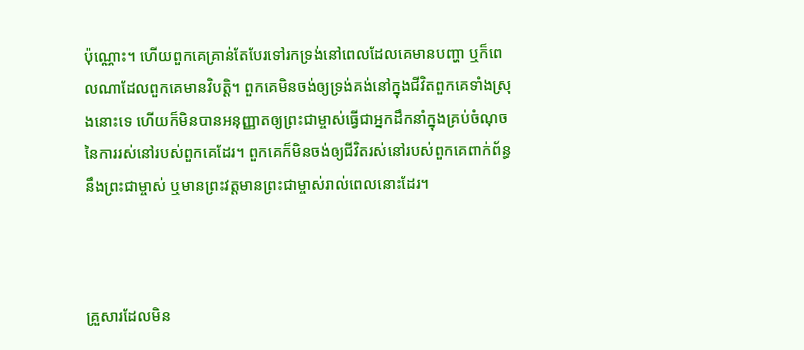ប៉ុណ្ណោះ។ ហើយពួកគេគ្រាន់តែបែរទៅរកទ្រង់នៅពេលដែលគេមានបញ្ហា ឬក៏ពេលណាដែលពួកគេមានវិបត្តិ។ ពួកគេមិនចង់ឲ្យទ្រង់គង់នៅក្នុងជីវិតពួកគេទាំងស្រុងនោះទេ ហើយក៏មិនបានអនុញ្ញាតឲ្យព្រះជាម្ចាស់ធ្វើជាអ្នកដឹកនាំក្នុងគ្រប់ចំណុចនៃការរស់នៅរបស់ពួកគេដែរ។ ពួកគេក៏មិនចង់ឲ្យជីវិតរស់នៅរបស់ពួកគេពាក់ព័ន្ធនឹងព្រះជាម្ចាស់ ឬមានព្រះវត្តមានព្រះជាម្ចាស់រាល់ពេលនោះដែរ។



គ្រួសារដែលមិន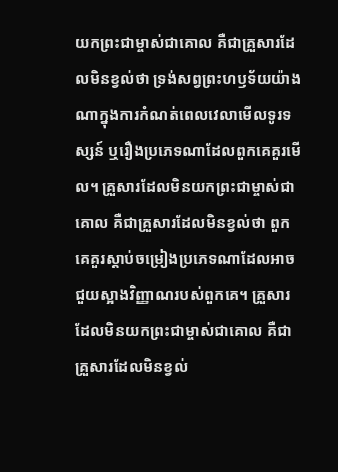យកព្រះជាម្ចាស់ជាគោល គឺជាគ្រួសារដែលមិនខ្វល់ថា ទ្រង់សព្វព្រះហឫទ័យយ៉ាងណាក្នុងការកំណត់ពេលវេលាមើលទូរទស្សន៍ ឬរឿងប្រភេទណាដែលពួកគេគួរមើល។ គ្រួសារដែលមិនយកព្រះជាម្ចាស់ជាគោល គឺជាគ្រួសារដែលមិនខ្វល់ថា ពួកគេគួរស្ដាប់ចម្រៀងប្រភេទណាដែលអាចជួយស្អាងវិញ្ញាណរបស់ពួកគេ។ គ្រួសារដែលមិនយកព្រះជាម្ចាស់ជាគោល គឺជាគ្រួសារដែលមិនខ្វល់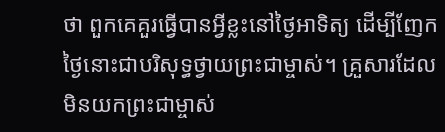ថា ពួកគេគួរធ្វើបានអ្វីខ្លះនៅថ្ងៃអាទិត្យ ដើម្បីញែកថ្ងៃនោះជាបរិសុទ្ធថ្វាយព្រះជាម្ចាស់។ គ្រួសារដែលមិនយកព្រះជាម្ចាស់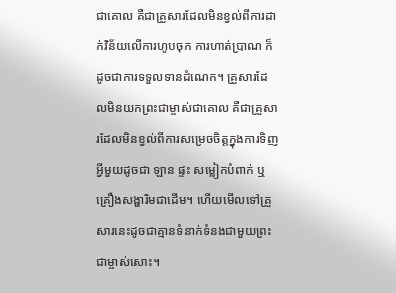ជាគោល គឺជាគ្រួសារដែលមិនខ្វល់ពីការដាក់វិន័យលើការហូបចុក ការហាត់ប្រាណ ក៏ដូចជាការទទួលទានដំណេក។ គ្រួសារដែលមិនយកព្រះជាម្ចាស់ជាគោល គឺជាគ្រួសារដែលមិនខ្វល់ពីការសម្រេចចិត្តក្នុងការទិញអ្វីមួយដូចជា ឡាន ផ្ទះ សម្លៀកបំពាក់ ឬគ្រឿងសង្ហារិមជាដើម។ ហើយមើលទៅគ្រួសារនេះដូចជាគ្មានទំនាក់ទំនងជាមួយព្រះជាម្ចាស់សោះ។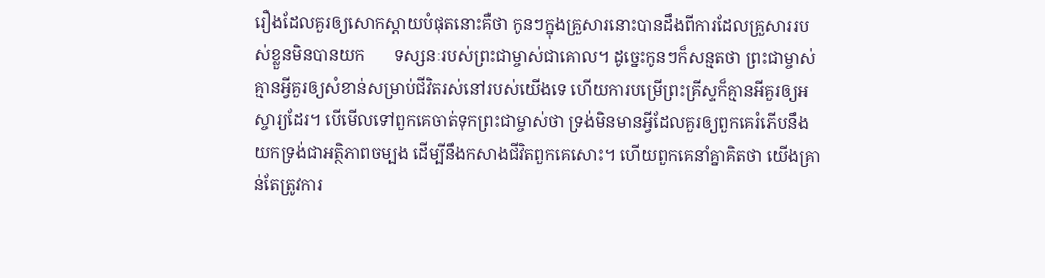រឿងដែលគួរឲ្យសោកស្ដាយបំផុតនោះគឺថា កូនៗក្នុងគ្រួសារនោះបានដឹងពីការដែលគ្រួសាររបស់ខ្លួនមិនបានយក       ទស្សនៈរបស់ព្រះជាម្ចាស់ជាគោល។ ដូច្នេះកូនៗក៏សន្មតថា ព្រះជាម្ចាស់គ្មានអ្វីគួរឲ្យសំខាន់សម្រាប់ជីវិតរស់នៅរបស់យើងទេ ហើយការបម្រើព្រះគ្រីស្ទក៏គ្មានអីគួរឲ្យអស្ចារ្យដែរ។ បើមើលទៅពួកគេចាត់ទុកព្រះជាម្ចាស់ថា ទ្រង់មិនមានអ្វីដែលគួរឲ្យពួកគេរំភើបនឹងយកទ្រង់ជាអត្ថិភាពចម្បង ដើម្បីនឹងកសាងជីវិតពួកគេសោះ។ ហើយពួកគេនាំគ្នាគិតថា យើងគ្រាន់តែត្រូវការ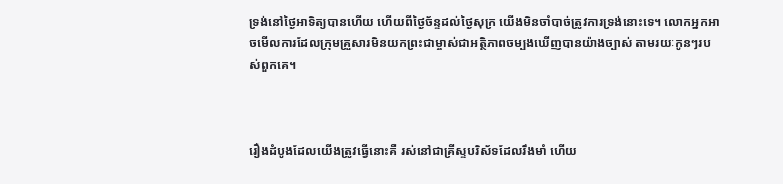ទ្រង់នៅថ្ងៃអាទិត្យបានហើយ ហើយពីថ្ងៃច័ន្ទដល់ថ្ងៃសុក្រ យើងមិនចាំបាច់ត្រូវការទ្រង់នោះទេ។ លោកអ្នកអាចមើលការដែលក្រុមគ្រួសារមិនយកព្រះជាម្ចាស់ជាអត្ថិភាពចម្បងឃើញបានយ៉ាងច្បាស់ តាមរយៈកូនៗរបស់ពួកគេ។



រឿងដំបូងដែលយើងត្រូវធ្វើនោះគឺ រស់នៅជាគ្រីស្ទបរិស័ទដែលរឹងមាំ ហើយ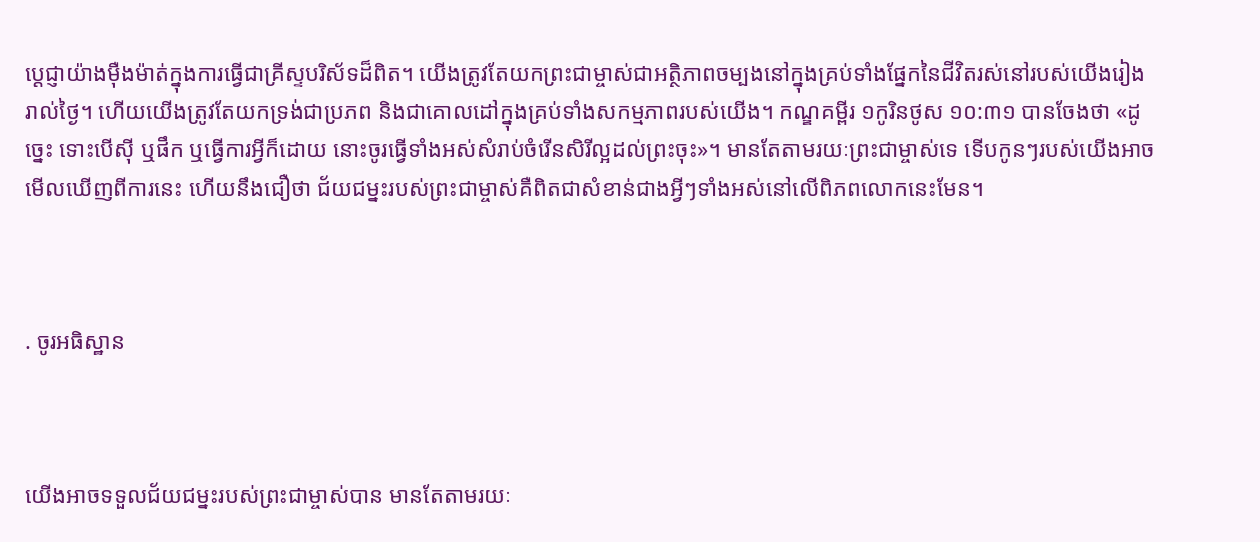ប្ដេជ្ញាយ៉ាងម៉ឺងម៉ាត់ក្នុងការធ្វើជាគ្រីស្ទបរិស័ទដ៏ពិត។ យើងត្រូវតែយកព្រះជាម្ចាស់ជាអត្ថិភាពចម្បងនៅក្នុងគ្រប់ទាំងផ្នែកនៃជីវិតរស់នៅរបស់យើងរៀងរាល់ថ្ងៃ។ ហើយយើងត្រូវតែយកទ្រង់ជាប្រភព និងជាគោលដៅក្នុងគ្រប់ទាំងសកម្មភាពរបស់យើង។ កណ្ឌគម្ពីរ ១កូរិនថូស ១០:៣១ បានចែងថា «ដូច្នេះ ទោះបើស៊ី ឬផឹក ឬធ្វើការអ្វីក៏ដោយ នោះចូរធ្វើទាំងអស់សំរាប់ចំរើនសិរីល្អដល់ព្រះចុះ»។ មានតែតាមរយៈព្រះជាម្ចាស់ទេ ទើបកូនៗរបស់យើងអាចមើលឃើញពីការនេះ ហើយនឹងជឿថា ជ័យជម្នះរបស់ព្រះជាម្ចាស់គឺពិតជាសំខាន់ជាងអ្វីៗទាំងអស់នៅលើពិភពលោកនេះមែន។



. ចូរអធិស្ឋាន



យើងអាចទទួលជ័យជម្នះរបស់ព្រះជាម្ចាស់បាន មានតែតាមរយៈ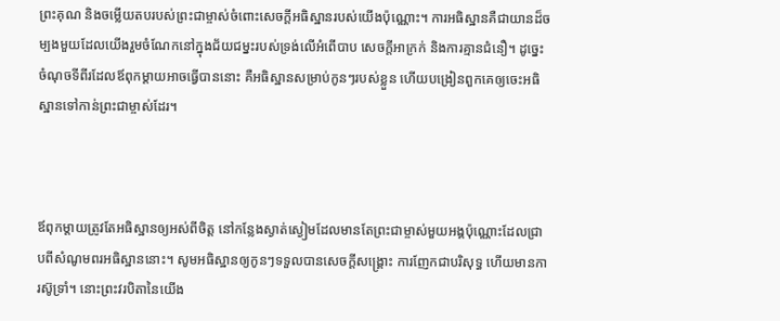ព្រះគុណ និងចម្លើយតបរបស់ព្រះជាម្ចាស់ចំពោះសេចក្ដីអធិស្ឋានរបស់យើងប៉ុណ្ណោះ។ ការអធិស្ឋានគឺជាយានដ៏ចម្បងមួយដែលយើងរួមចំណែកនៅក្នុងជ័យជម្នះរបស់ទ្រង់លើអំពើបាប សេចក្តីអាក្រក់ និងការគ្មានជំនឿ។ ដូច្នេះ ចំណុចទីពីរដែលឪពុកម្ដាយអាចធ្វើបាននោះ គឺអធិស្ឋានសម្រាប់កូនៗរបស់ខ្លួន ហើយបង្រៀនពួកគេឲ្យចេះអធិស្ឋានទៅកាន់ព្រះជាម្ចាស់ដែរ។



ឪពុកម្ដាយត្រូវតែអធិស្ឋានឲ្យអស់ពីចិត្ត នៅកន្លែងស្ងាត់ស្ងៀមដែលមានតែព្រះជាម្ចាស់មួយអង្គប៉ុណ្ណោះដែលជ្រាបពីសំណូមពរអធិស្ឋាននោះ។ សូមអធិស្ឋានឲ្យកូនៗទទួលបានសេចក្ដីសង្គ្រោះ ការញែកជាបរិសុទ្ធ ហើយមានការស៊ូទ្រាំ។ នោះព្រះវរបិតានៃយើង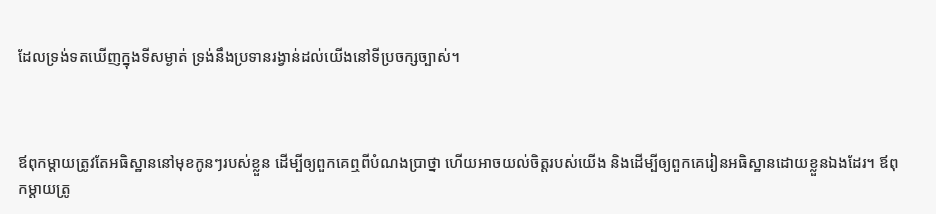ដែលទ្រង់ទតឃើញក្នុងទីសម្ងាត់ ទ្រង់នឹងប្រទានរង្វាន់ដល់យើងនៅទីប្រចក្សច្បាស់។



ឪពុកម្ដាយត្រូវតែអធិស្ឋាននៅមុខកូនៗរបស់ខ្លួន ដើម្បីឲ្យពួកគេឮពីបំណងប្រាថ្នា ហើយអាចយល់ចិត្តរបស់យើង និងដើម្បីឲ្យពួកគេរៀនអធិស្ឋានដោយខ្លួនឯងដែរ។ ឪពុកម្ដាយត្រូ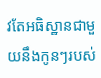វតែអធិស្ឋានជាមួយនឹងកូនៗរបស់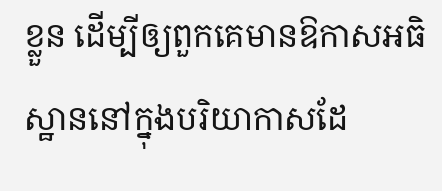ខ្លួន ដើម្បីឲ្យពួកគេមានឱកាសអធិស្ឋាននៅក្នុងបរិយាកាសដែ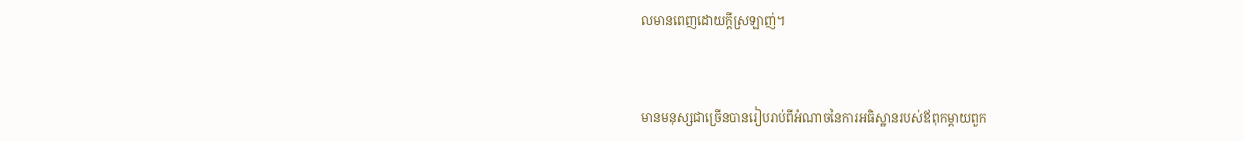លមានពេញដោយក្ដីស្រឡាញ់។



មានមនុស្សជាច្រើនបានរៀបរាប់ពីអំណាចនៃការអធិស្ឋានរបស់ឪពុកម្ដាយពួក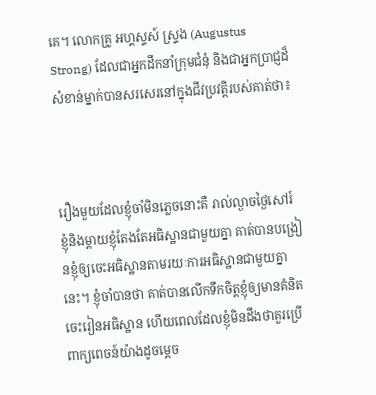គេ។ លោកគ្រូ អហ្គស្ទស៍ ស្ទ្រង (Augustus Strong) ដែលជាអ្នកដឹកនាំក្រុមជំនុំ និងជាអ្នកប្រាជ្ញដ៏សំខាន់ម្នាក់បានសរសេរនៅក្នុងជីវប្រវត្តិរបស់គាត់ថា៖



រឿងមួយដែលខ្ញុំចាំមិនភ្លេចនោះគឺ រាល់ល្ងាចថ្ងៃសៅរ៍ ខ្ញុំនិងម្ដាយខ្ញុំតែងតែអធិស្ឋានជាមួយគ្នា គាត់បានបង្រៀនខ្ញុំឲ្យចេះអធិស្ឋានតាមរយៈការអធិស្ឋានជាមួយគ្នានេះ។ ខ្ញុំចាំបានថា គាត់បានលើកទឹកចិត្តខ្ញុំឲ្យមានគំនិតចេះរៀនអធិស្ឋាន ហើយពេលដែលខ្ញុំមិនដឹងថាគួរប្រើពាក្យពេចន៍យ៉ាងដូចម្ដេច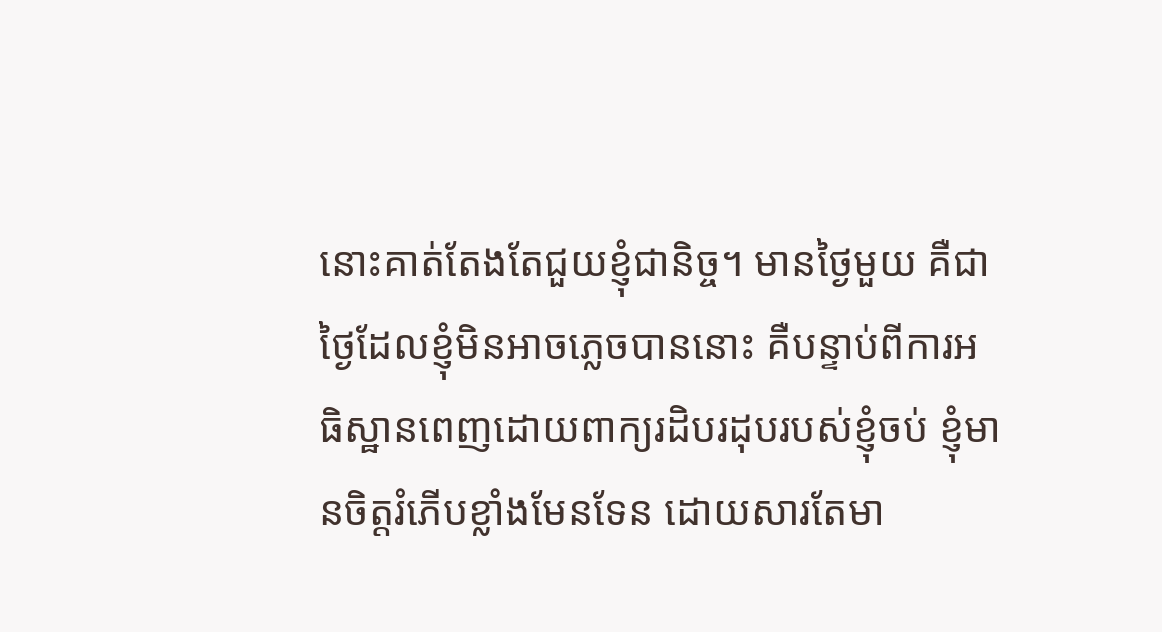នោះគាត់តែងតែជួយខ្ញុំជានិច្ច។ មានថ្ងៃមួយ គឺជាថ្ងៃដែលខ្ញុំមិនអាចភ្លេចបាននោះ គឺបន្ទាប់ពីការអធិស្ឋានពេញដោយពាក្យរដិបរដុបរបស់ខ្ញុំចប់ ខ្ញុំមានចិត្តរំភើបខ្លាំងមែនទែន ដោយសារតែមា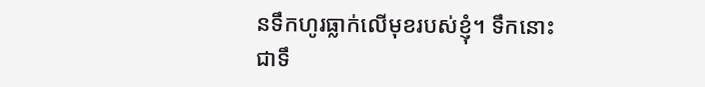នទឹកហូរធ្លាក់លើមុខរបស់ខ្ញុំ។ ទឹកនោះជាទឹ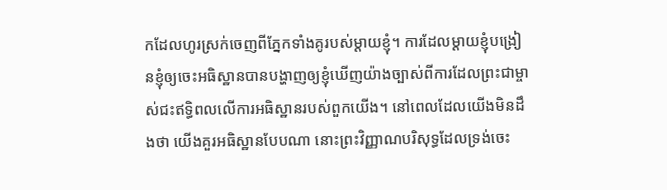កដែលហូរស្រក់ចេញពីភ្នែកទាំងគូរបស់ម្ដាយខ្ញុំ។ ការដែលម្ដាយខ្ញុំបង្រៀនខ្ញុំឲ្យចេះអធិស្ឋានបានបង្ហាញឲ្យខ្ញុំឃើញយ៉ាងច្បាស់ពីការដែលព្រះជាម្ចាស់ជះឥទ្ធិពលលើការអធិស្ឋានរបស់ពួកយើង។ នៅពេលដែលយើងមិនដឹងថា យើងគួរអធិស្ឋានបែបណា នោះព្រះវិញ្ញាណបរិសុទ្ធដែលទ្រង់ចេះ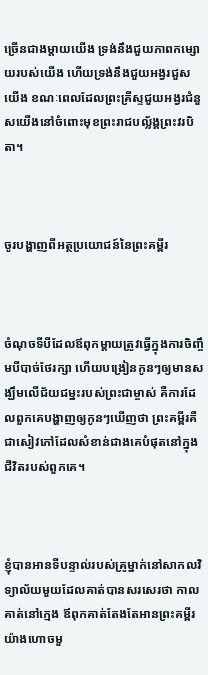ច្រើនជាងម្ដាយយើង ទ្រង់នឹងជួយភាពកម្សោយរបស់យើង ហើយទ្រង់នឹងជួយអង្វរជួសយើង ខណៈពេលដែលព្រះគ្រីស្ទជួយអង្វរជំនួសយើងនៅចំពោះមុខព្រះរាជបល្ល័ង្គព្រះវរបិតា។



ចូរបង្ហាញពីអត្ថប្រយោជន៍នៃព្រះគម្ពីរ



ចំណុចទីបីដែលឪពុកម្ដាយត្រូវធ្វើក្នុងការចិញ្ចឹមបីបាច់ថែរក្សា ហើយបង្រៀនកូនៗឲ្យមានសង្ឃឹមលើជ័យជម្នះរបស់ព្រះជាម្ចាស់ គឺការដែលពួកគេបង្ហាញឲ្យកូនៗឃើញថា ព្រះគម្ពីរគឺជាសៀវភៅដែលសំខាន់ជាងគេបំផុតនៅក្នុងជីវិតរបស់ពួកគេ។



ខ្ញុំបានអានទីបន្ទាល់របស់គ្រូម្នាក់នៅសាកលវិទ្យាល័យមួយដែលគាត់បានសរសេរថា កាលគាត់នៅក្មេង ឪពុកគាត់តែងតែអានព្រះគម្ពីរយ៉ាងហោចមួ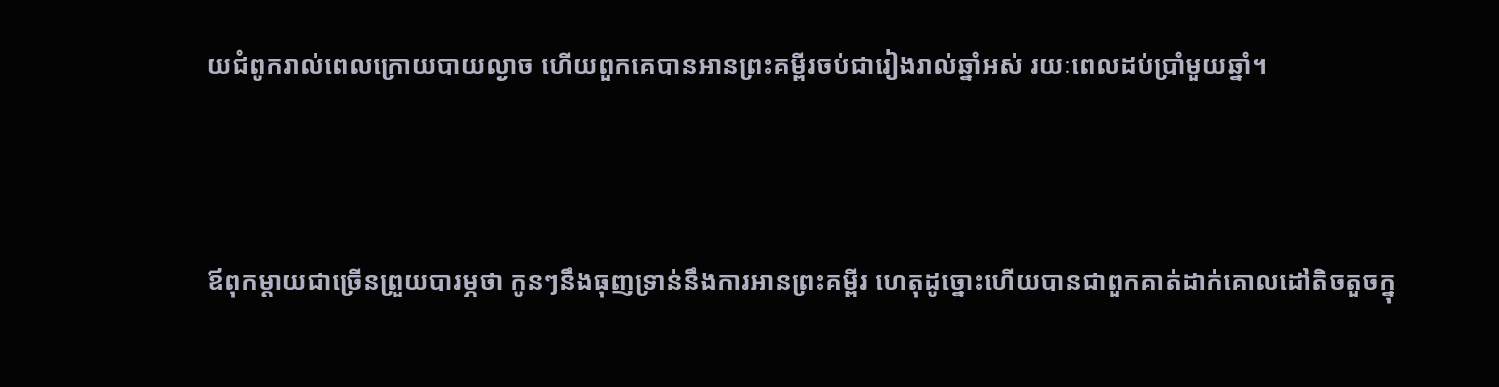យជំពូករាល់ពេលក្រោយបាយល្ងាច ហើយពួកគេបានអានព្រះគម្ពីរចប់ជារៀងរាល់ឆ្នាំអស់ រយៈពេលដប់ប្រាំមួយឆ្នាំ។



ឪពុកម្ដាយជាច្រើនព្រួយបារម្ភថា កូនៗនឹងធុញទ្រាន់នឹងការអានព្រះគម្ពីរ ហេតុដូច្នោះហើយបានជាពួកគាត់ដាក់គោលដៅតិចតួចក្នុ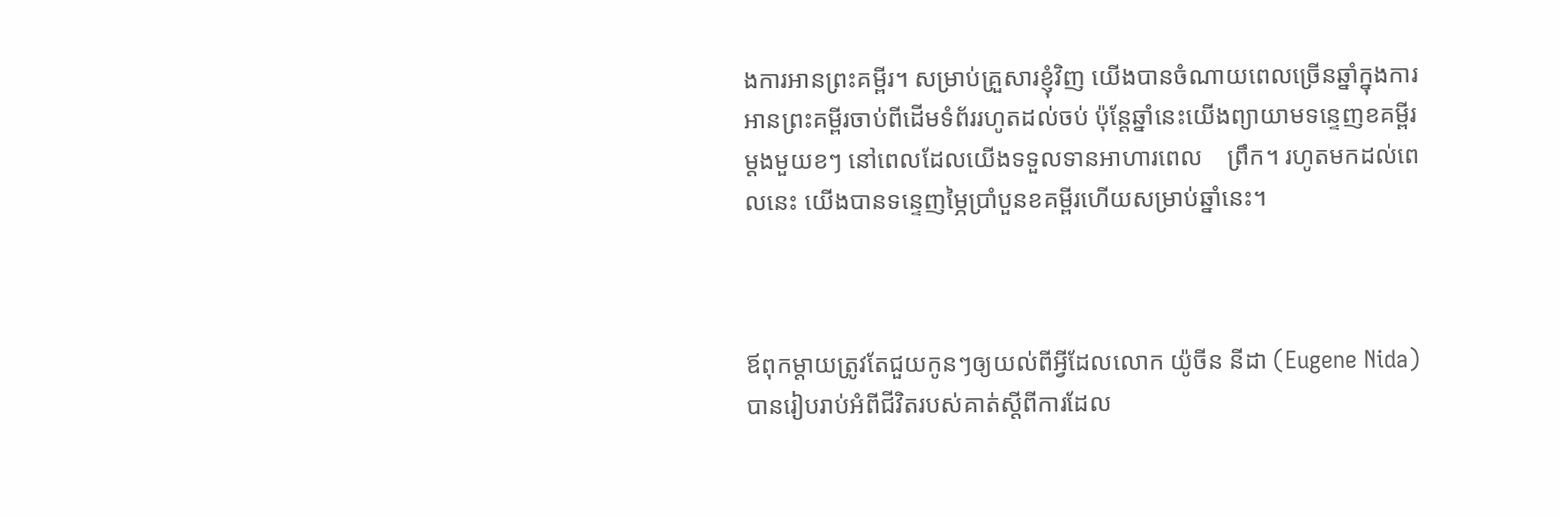ងការអានព្រះគម្ពីរ។ សម្រាប់គ្រួសារខ្ញុំវិញ យើងបានចំណាយពេលច្រើនឆ្នាំក្នុងការអានព្រះគម្ពីរចាប់ពីដើមទំព័ររហូតដល់ចប់ ប៉ុន្តែឆ្នាំនេះយើងព្យាយាមទន្ទេញខគម្ពីរម្តងមួយខៗ នៅពេលដែលយើងទទួលទានអាហារពេល    ព្រឹក។ រហូតមកដល់ពេលនេះ យើងបានទន្ទេញម្ភៃប្រាំបួនខគម្ពីរហើយសម្រាប់ឆ្នាំនេះ។



ឪពុកម្ដាយត្រូវតែជួយកូនៗឲ្យយល់ពីអ្វីដែលលោក យ៉ូចីន នីដា (Eugene Nida) បានរៀបរាប់អំពីជីវិតរបស់គាត់ស្ដីពីការដែល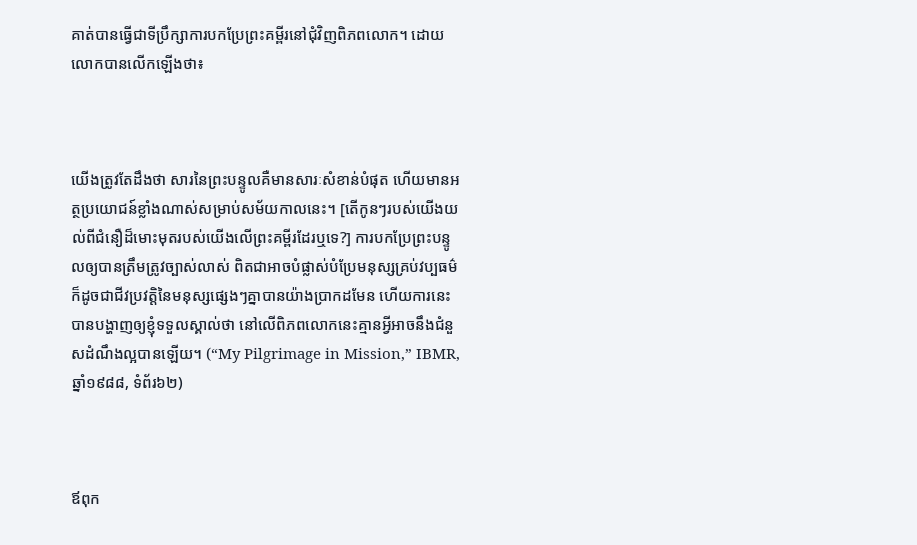គាត់បានធ្វើជាទីប្រឹក្សាការបកប្រែព្រះគម្ពីរនៅជុំវិញពិភពលោក។ ដោយលោកបានលើកឡើងថា៖



យើងត្រូវតែដឹងថា សារនៃព្រះបន្ទូលគឺមានសារៈសំខាន់បំផុត ហើយមានអត្ថប្រយោជន៍ខ្លាំងណាស់សម្រាប់សម័យកាលនេះ។ [តើកូនៗរបស់យើងយល់ពីជំនឿដ៏មោះមុតរបស់យើងលើព្រះគម្ពីរដែរឬទេ?] ការបកប្រែព្រះបន្ទូលឲ្យបានត្រឹមត្រូវច្បាស់លាស់ ពិតជាអាចបំផ្លាស់បំប្រែមនុស្សគ្រប់វប្បធម៌ ក៏ដូចជាជីវប្រវត្តិនៃមនុស្សផ្សេងៗគ្នាបានយ៉ាងប្រាកដមែន ហើយការនេះបានបង្ហាញឲ្យខ្ញុំទទួលស្គាល់ថា នៅលើពិភពលោកនេះគ្មានអ្វីអាចនឹងជំនួសដំណឹងល្អបានឡើយ។ (“My Pilgrimage in Mission,” IBMR, ឆ្នាំ១៩៨៨, ទំព័រ៦២)



ឪពុក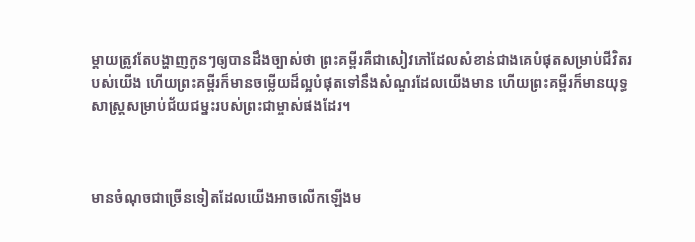ម្ដាយត្រូវតែបង្ហាញកូនៗឲ្យបានដឹងច្បាស់ថា ព្រះគម្ពីរគឺជាសៀវភៅដែលសំខាន់ជាងគេបំផុតសម្រាប់ជីវិតរបស់យើង ហើយព្រះគម្ពីរក៏មានចម្លើយដ៏ល្អបំផុតទៅនឹងសំណួរដែលយើងមាន ហើយព្រះគម្ពីរក៏មានយុទ្ធសាស្ត្រសម្រាប់ជ័យជម្នះរបស់ព្រះជាម្ចាស់ផងដែរ។



មានចំណុចជាច្រើនទៀតដែលយើងអាចលើកឡើងម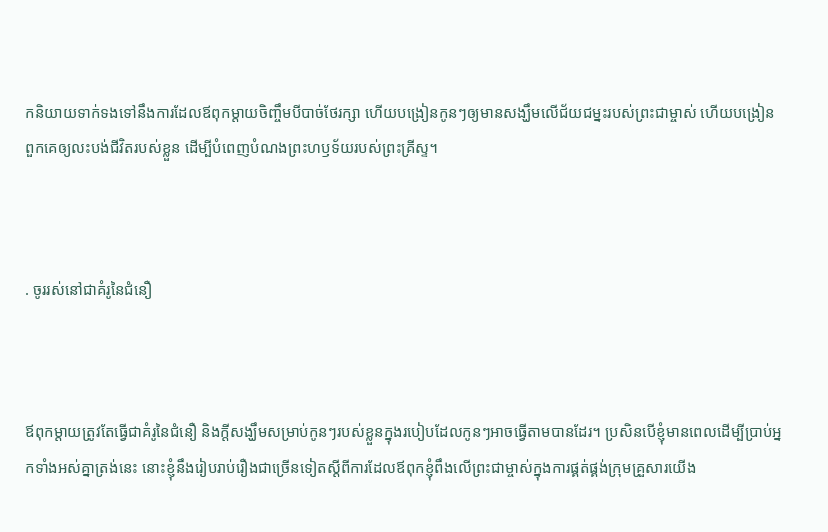កនិយាយទាក់ទងទៅនឹងការដែលឪពុកម្ដាយចិញ្ចឹមបីបាច់ថែរក្សា ហើយបង្រៀនកូនៗឲ្យមានសង្ឃឹមលើជ័យជម្នះរបស់ព្រះជាម្ចាស់ ហើយបង្រៀនពួកគេឲ្យលះបង់ជីវិតរបស់ខ្លួន ដើម្បីបំពេញបំណងព្រះហឫទ័យរបស់ព្រះគ្រីស្ទ។



. ចូររស់នៅជាគំរូនៃជំនឿ



ឪពុកម្ដាយត្រូវតែធ្វើជាគំរូនៃជំនឿ និងក្ដីសង្ឃឹមសម្រាប់កូនៗរបស់ខ្លួនក្នុងរបៀបដែលកូនៗអាចធ្វើតាមបានដែរ។ ប្រសិនបើខ្ញុំមានពេលដើម្បីប្រាប់អ្នកទាំងអស់គ្នាត្រង់នេះ នោះខ្ញុំនឹងរៀបរាប់រឿងជាច្រើនទៀតស្ដីពីការដែលឪពុកខ្ញុំពឹងលើព្រះជាម្ចាស់ក្នុងការផ្គត់ផ្គង់ក្រុមគ្រួសារយើង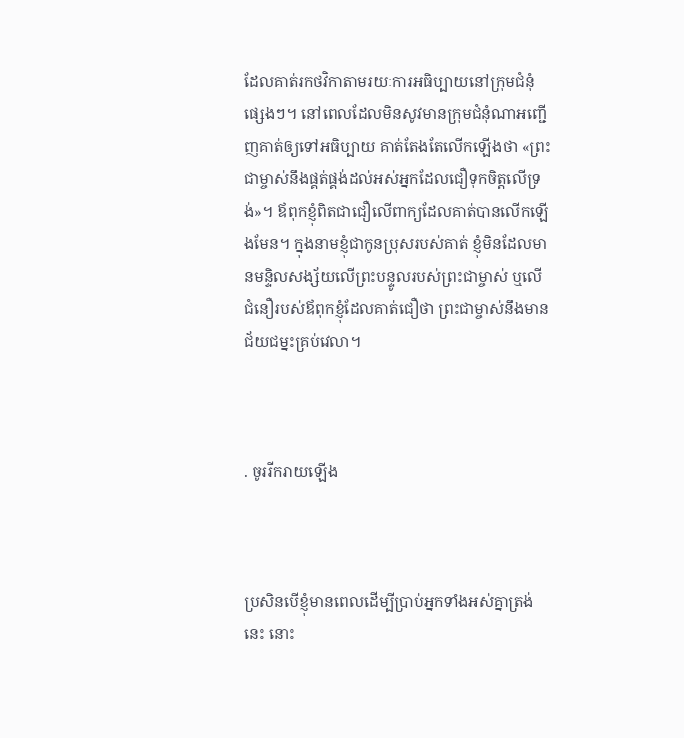ដែលគាត់រកថវិកាតាមរយៈការអធិប្បាយនៅក្រុមជំនុំផ្សេងៗ។ នៅពេលដែលមិនសូវមានក្រុមជំនុំណាអញ្ជើញគាត់ឲ្យទៅអធិប្បាយ គាត់តែងតែលើកឡើងថា «ព្រះជាម្ចាស់នឹងផ្គត់ផ្គង់ដល់អស់អ្នកដែលជឿទុកចិត្តលើទ្រង់»។ ឪពុកខ្ញុំពិតជាជឿលើពាក្យដែលគាត់បានលើកឡើងមែន។ ក្នុងនាមខ្ញុំជាកូនប្រុសរបស់គាត់ ខ្ញុំមិនដែលមានមន្ទិលសង្ស័យលើព្រះបន្ទូលរបស់ព្រះជាម្ចាស់ ឬលើជំនឿរបស់ឪពុកខ្ញុំដែលគាត់ជឿថា ព្រះជាម្ចាស់នឹងមានជ័យជម្នះគ្រប់វេលា។



. ចូររីករាយឡើង



ប្រសិនបើខ្ញុំមានពេលដើម្បីប្រាប់អ្នកទាំងអស់គ្នាត្រង់នេះ នោះ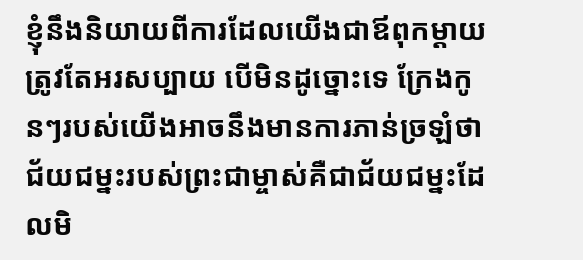ខ្ញុំនឹងនិយាយពីការដែលយើងជាឪពុកម្ដាយត្រូវតែអរសប្បាយ បើមិនដូច្នោះទេ ក្រែងកូនៗរបស់យើងអាចនឹងមានការភាន់ច្រឡំថា ជ័យជម្នះរបស់ព្រះជាម្ចាស់គឺជាជ័យជម្នះដែលមិ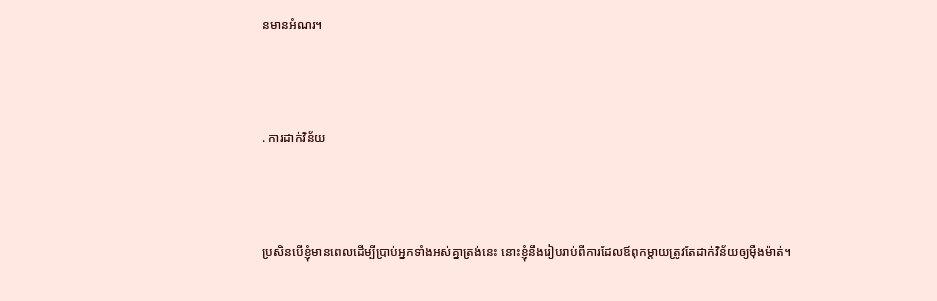នមានអំណរ។



. ការដាក់វិន័យ



ប្រសិនបើខ្ញុំមានពេលដើម្បីប្រាប់អ្នកទាំងអស់គ្នាត្រង់នេះ នោះខ្ញុំនឹងរៀបរាប់ពីការដែលឪពុកម្ដាយត្រូវតែដាក់វិន័យឲ្យម៉ឺងម៉ាត់។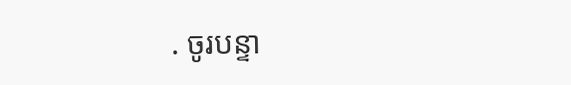. ចូរបន្ទា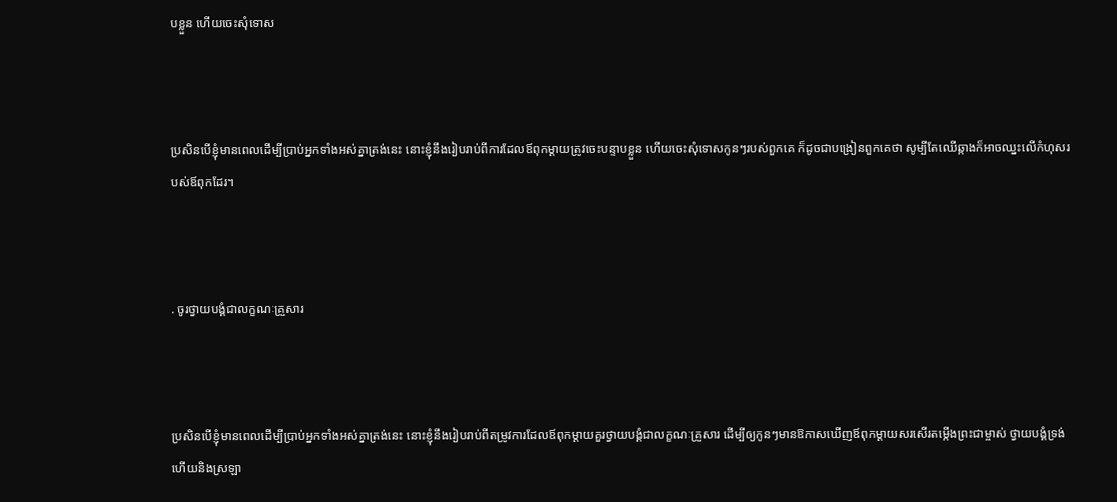បខ្លួន ហើយចេះសុំទោស



ប្រសិនបើខ្ញុំមានពេលដើម្បីប្រាប់អ្នកទាំងអស់គ្នាត្រង់នេះ នោះខ្ញុំនឹងរៀបរាប់ពីការដែលឪពុកម្ដាយត្រូវចេះបន្ទាបខ្លួន ហើយចេះសុំទោសកូនៗរបស់ពួកគេ ក៏ដូចជាបង្រៀនពួកគេថា សូម្បីតែឈើឆ្កាងក៏អាចឈ្នះលើកំហុសរបស់ឪពុកដែរ។



. ចូរថ្វាយបង្គំជាលក្ខណៈគ្រួសារ



ប្រសិនបើខ្ញុំមានពេលដើម្បីប្រាប់អ្នកទាំងអស់គ្នាត្រង់នេះ នោះខ្ញុំនឹងរៀបរាប់ពីតម្រូវការដែលឪពុកម្ដាយគួរថ្វាយបង្គំជាលក្ខណៈគ្រួសារ ដើម្បីឲ្យកូនៗមានឱកាសឃើញឪពុកម្ដាយសរសើរតម្កើងព្រះជាម្ចាស់ ថ្វាយបង្គំទ្រង់ ហើយនិងស្រឡា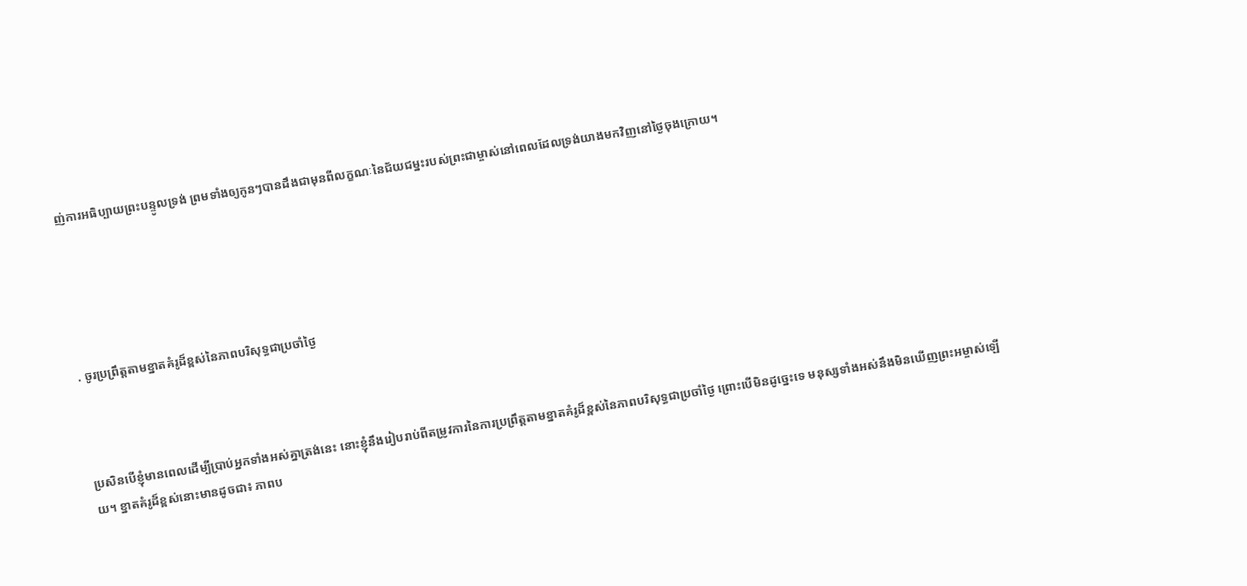ញ់ការអធិប្បាយព្រះបន្ទូលទ្រង់ ព្រមទាំងឲ្យកូនៗបានដឹងជាមុនពីលក្ខណៈនៃជ័យជម្នះរបស់ព្រះជាម្ចាស់នៅពេលដែលទ្រង់យាងមកវិញនៅថ្ងៃចុងក្រោយ។





. ចូរប្រព្រឹត្តតាមខ្នាតគំរូដ៏ខ្ពស់នៃភាពបរិសុទ្ធជាប្រចាំថ្ងៃ



ប្រសិនបើខ្ញុំមានពេលដើម្បីប្រាប់អ្នកទាំងអស់គ្នាត្រង់នេះ នោះខ្ញុំនឹងរៀបរាប់ពីតម្រូវការនៃការប្រព្រឹត្តតាមខ្នាតគំរូដ៏ខ្ពស់នៃភាពបរិសុទ្ធជាប្រចាំថ្ងៃ ព្រោះបើមិនដូច្នេះទេ មនុស្សទាំងអស់នឹងមិនឃើញព្រះអម្ចាស់ឡើយ។ ខ្នាតគំរូដ៏ខ្ពស់នោះមានដូចជា៖ ភាពប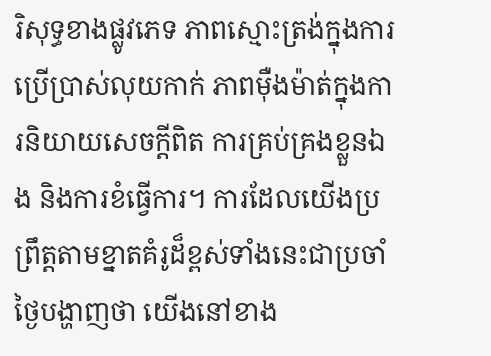រិសុទ្ធខាងផ្លូវភេទ ភាពស្មោះត្រង់ក្នុងការប្រើប្រាស់លុយកាក់ ភាពម៉ឺងម៉ាត់ក្នុងការនិយាយសេចក្ដីពិត ការគ្រប់គ្រងខ្លួនឯង និងការខំធ្វើការ។ ការដែលយើងប្រព្រឹត្តតាមខ្នាតគំរូដ៏ខ្ពស់ទាំងនេះជាប្រចាំថ្ងៃបង្ហាញថា យើងនៅខាង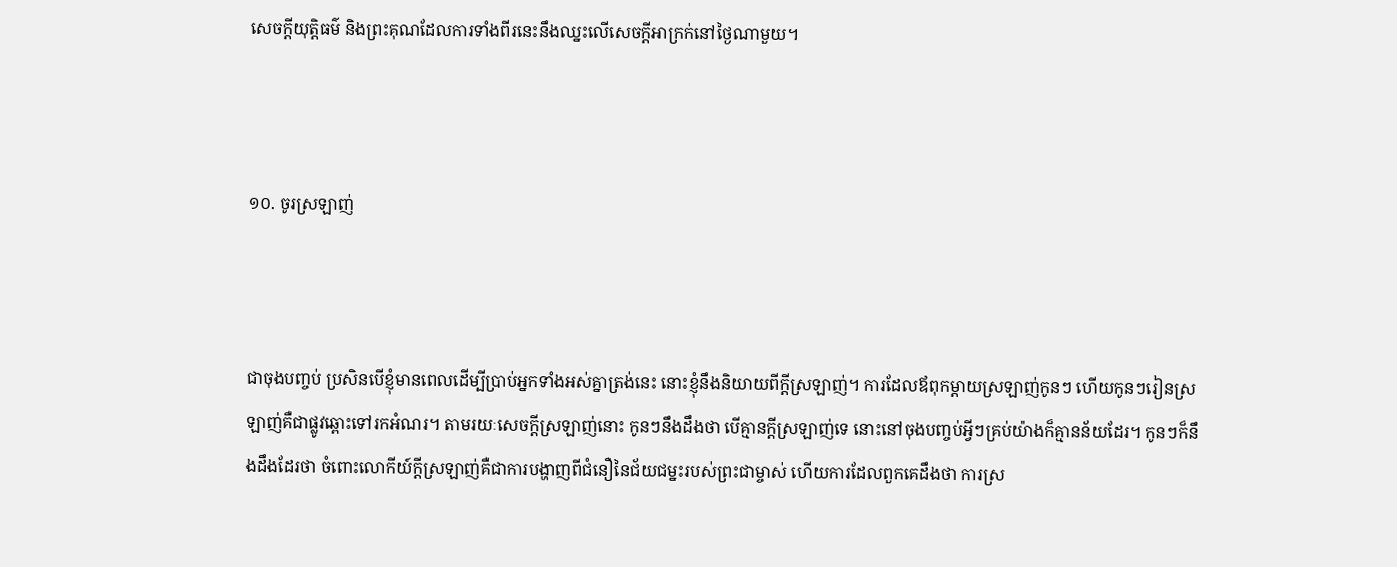សេចក្ដីយុត្តិធម៌ និងព្រះគុណដែលការទាំងពីរនេះនឹងឈ្នះលើសេចក្ដីអាក្រក់នៅថ្ងៃណាមួយ។



១០. ចូរស្រឡាញ់



ជាចុងបញ្ចប់ ប្រសិនបើខ្ញុំមានពេលដើម្បីប្រាប់អ្នកទាំងអស់គ្នាត្រង់នេះ នោះខ្ញុំនឹងនិយាយពីក្ដីស្រឡាញ់។ ការដែលឪពុកម្ដាយស្រឡាញ់កូនៗ ហើយកូនៗរៀនស្រឡាញ់គឺជាផ្លូវឆ្ពោះទៅរកអំណរ។ តាមរយៈសេចក្ដីស្រឡាញ់នោះ កូនៗនឹងដឹងថា បើគ្មានក្ដីស្រឡាញ់ទេ នោះនៅចុងបញ្ចប់អ្វីៗគ្រប់យ៉ាងក៏គ្មានន័យដែរ។ កូនៗក៏នឹងដឹងដែរថា ចំពោះលោកីយ៍ក្ដីស្រឡាញ់គឺជាការបង្ហាញពីជំនឿនៃជ័យជម្នះរបស់ព្រះជាម្ចាស់ ហើយការដែលពួកគេដឹងថា ការស្រ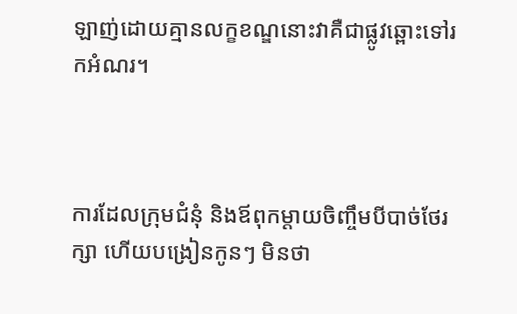ឡាញ់ដោយគ្មានលក្ខខណ្ឌនោះវាគឺជាផ្លូវឆ្ពោះទៅរកអំណរ។



ការដែលក្រុមជំនុំ និងឪពុកម្ដាយចិញ្ចឹមបីបាច់ថែរក្សា ហើយបង្រៀនកូនៗ មិនថា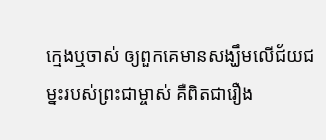ក្មេងឬចាស់ ឲ្យពួកគេមានសង្ឃឹមលើជ័យជម្នះរបស់ព្រះជាម្ចាស់ គឺពិតជារឿង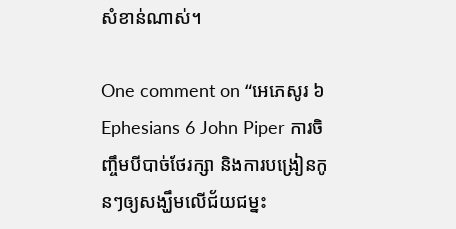សំខាន់ណាស់។

One comment on “អេភេសូរ ៦ Ephesians 6 John Piper ការចិញ្ចឹមបីបាច់ថែរក្សា និងការបង្រៀនកូនៗឲ្យសង្ឃឹមលើជ័យជម្នះ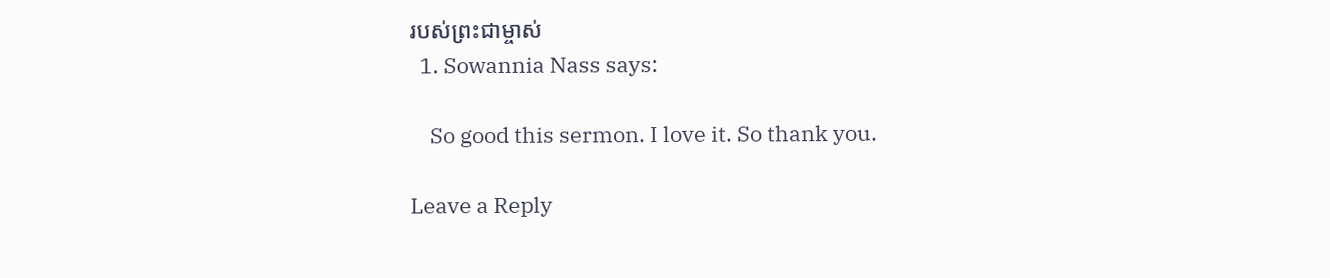របស់ព្រះជាម្ចាស់
  1. Sowannia Nass says:

    So good this sermon. I love it. So thank you.

Leave a Reply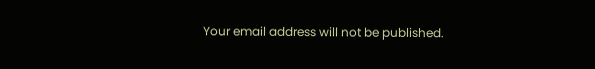Your email address will not be published.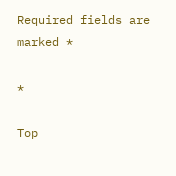Required fields are marked *

*

Top